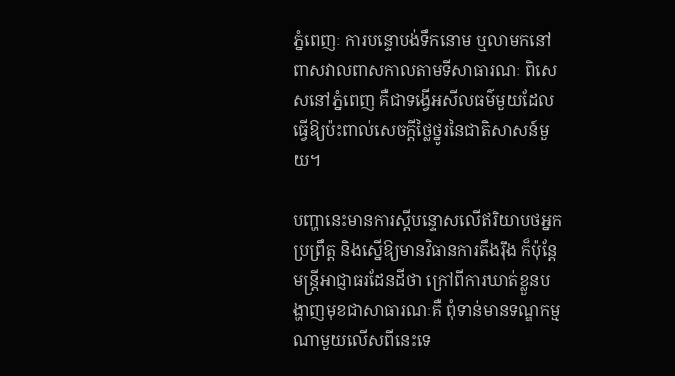ភ្នំពេញៈ ការបន្ទោបង់ទឹកនោម ឬលាមកនៅពាសវាលពាសកាលតាមទីសាធារណៈ ពិសេសនៅភ្នំពេញ គឺជាទង្វើអសីលធម៌មួយដែលធ្វើឱ្យប៉ះពាល់សេចក្ដីថ្លៃថ្នូរនៃជាតិសាសន៍មួយ។

បញ្ហានេះមានការស្ដីបន្ទោសលើឥរិយាបថអ្នកប្រព្រឹត្ត និងស្នើឱ្យមានវិធានការតឹងរ៉ឹង ក៏ប៉ុន្តែមន្ត្រីអាជ្ញាធរដែនដីថា ក្រៅពីការឃាត់ខ្លួនបង្ហាញមុខជាសាធារណៈគឺ ពុំទាន់មានទណ្ឌកម្មណាមួយលើសពីនេះទេ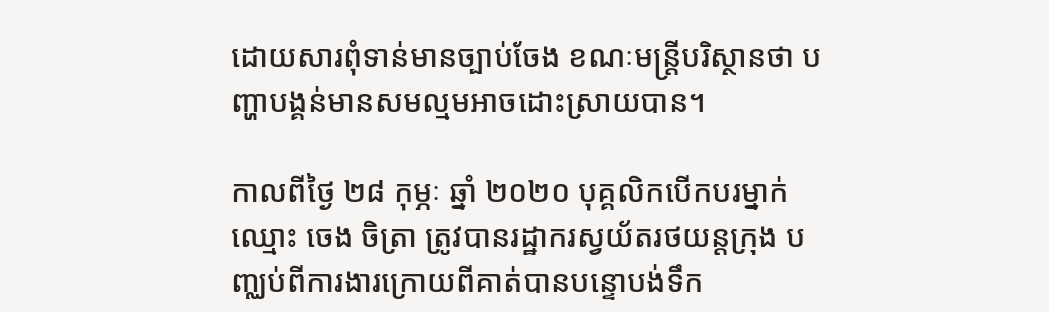ដោយសារពុំទាន់មានច្បាប់ចែង ខណៈមន្ត្រីបរិស្ថានថា បញ្ហាបង្គន់មានសមល្មមអាចដោះស្រាយបាន។

កាលពីថ្ងៃ ២៨ កុម្ភៈ ឆ្នាំ ២០២០ បុគ្គលិកបើកបរម្នាក់ឈ្មោះ ចេង ចិត្រា ត្រូវបានរដ្ឋាករស្វយ័តរថយន្តក្រុង បញ្ឈប់ពីការងារក្រោយពីគាត់បានបន្ទោបង់ទឹក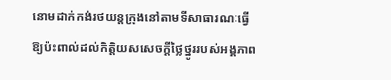នោមដាក់កង់រថយន្តក្រុងនៅតាមទីសាធារណៈធ្វើឱ្យប៉ះពាល់ដល់កិត្តិយសសេចក្តីថ្លៃថ្នូររបស់អង្គភាព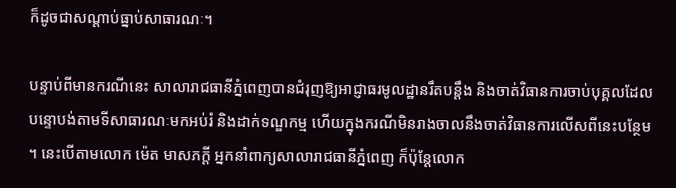ក៏ដូចជាសណ្តាប់ធ្នាប់សាធារណៈ។

បន្ទាប់ពីមានករណីនេះ សាលារាជធានីភ្នំពេញបានជំរុញឱ្យអាជ្ញាធរមូលដ្ឋានរឹតបន្តឹង និងចាត់វិធានការចាប់បុគ្គលដែលបន្ទោបង់តាមទីសាធារណៈមកអប់រំ និងដាក់ទណ្ឌកម្ម ហើយក្នុងករណីមិនរាងចាលនឹងចាត់វិធានការលើសពីនេះបន្ថែម។ នេះបើតាមលោក ម៉េត មាសភក្តី អ្នកនាំពាក្យសាលារាជធានីភ្នំពេញ ក៏ប៉ុន្តែលោក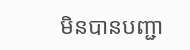មិនបានបញ្ជា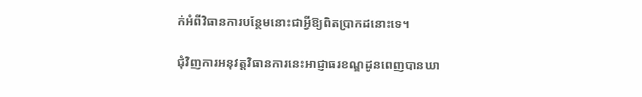ក់អំពីវិធានការបន្ថែមនោះជាអ្វីឱ្យពិតប្រាកដនោះទេ។

ជុំវិញការអនុវត្តវិធានការនេះអាជ្ញាធរខណ្ឌដូនពេញបានឃា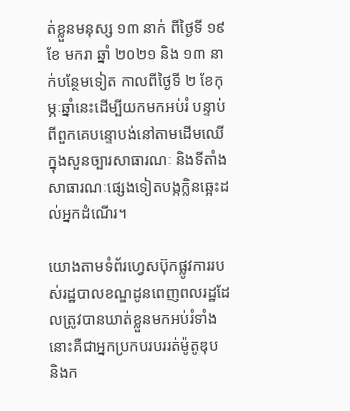ត់ខ្លួនមនុស្ស ១៣ នាក់ ពីថ្ងៃទី ១៩ ខែ មករា ឆ្នាំ ២០២១ និង ១៣ នាក់បន្ថែមទៀត កាលពីថ្ងៃទី ២ ខែកុម្ភៈឆ្នាំនេះដើម្បីយកមកអប់រំ បន្ទាប់ពីពួកគេបន្ទោបង់នៅតាមដើមឈើក្នុងសួនច្បារសាធារណៈ និងទីតាំងសាធារណៈផ្សេងទៀតបង្កក្លិនឆ្អេះដល់អ្នកដំណើរ។

យោងតាមទំព័រហ្វេសប៊ុកផ្លូវការរបស់រដ្ឋបាលខណ្ឌដូនពេញពលរដ្ឋដែលត្រូវបានឃាត់ខ្លួនមកអប់រំទាំងនោះគឺជាអ្នកប្រកបរបររត់ម៉ូតូឌុប និងក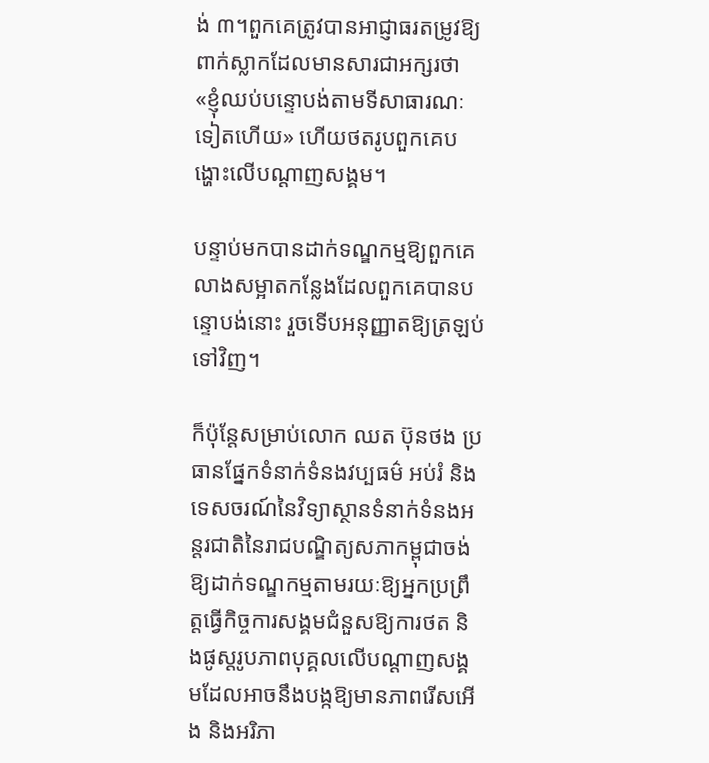ង់ ៣។ពួកគេត្រូវបានអាជ្ញាធរតម្រូវឱ្យពាក់ស្លាកដែលមានសារជាអក្សរថា «ខ្ញុំឈប់បន្ទោបង់តាមទីសាធារណៈទៀតហើយ» ហើយថតរូបពួកគេបង្ហោះលើបណ្ដាញសង្គម។

បន្ទាប់មកបានដាក់ទណ្ឌកម្មឱ្យពួកគេលាងសម្អាតកន្លែងដែលពួកគេបានបន្ទោបង់នោះ រួចទើបអនុញ្ញាតឱ្យត្រឡប់ទៅវិញ។

ក៏ប៉ុន្តែសម្រាប់លោក ឈត ប៊ុនថង ប្រធានផ្នែកទំនាក់ទំនងវប្បធម៌ អប់រំ និងទេសចរណ៍នៃវិទ្យាស្ថានទំនាក់ទំនងអន្តរជាតិនៃរាជបណ្ឌិត្យសភាកម្ពុជាចង់ឱ្យដាក់ទណ្ឌកម្មតាមរយៈឱ្យអ្នកប្រព្រឹត្តធ្វើកិច្ចការសង្គមជំនួសឱ្យការថត និងផូស្តរូបភាពបុគ្គលលើបណ្ដាញសង្គមដែលអាចនឹងបង្កឱ្យមានភាពរើសអើង និងអរិភា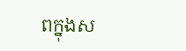ពក្នុងស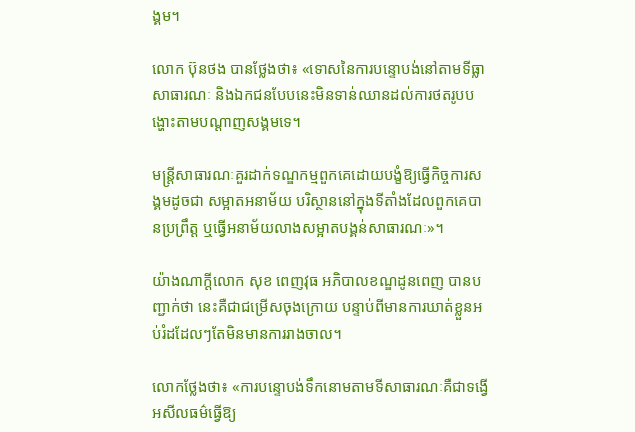ង្គម។

លោក ប៊ុនថង បានថ្លែងថា៖ «ទោសនៃការបន្ទោបង់នៅតាមទីធ្លាសាធារណៈ និងឯកជនបែបនេះមិនទាន់ឈានដល់ការថតរូបបង្ហោះតាមបណ្ដាញសង្គមទេ។

មន្ត្រីសាធារណៈគួរដាក់ទណ្ឌកម្មពួកគេដោយបង្ខំឱ្យធ្វើកិច្ចការសង្គមដូចជា សម្អាតអនាម័យ បរិស្ថាននៅក្នុងទីតាំងដែលពួកគេបានប្រព្រឹត្ត ឬធ្វើអនាម័យលាងសម្អាតបង្គន់សាធារណៈ»។

យ៉ាងណាក្ដីលោក សុខ ពេញវុធ អភិបាលខណ្ឌដូនពេញ បានបញ្ជាក់ថា នេះគឺជាជម្រើសចុងក្រោយ បន្ទាប់ពីមានការឃាត់ខ្លួនអប់រំដដែលៗតែមិនមានការរាងចាល។

លោកថ្លែងថា៖ «ការបន្ទោបង់ទឹកនោមតាមទីសាធារណៈគឺជាទង្វើអសីលធម៌ធ្វើឱ្យ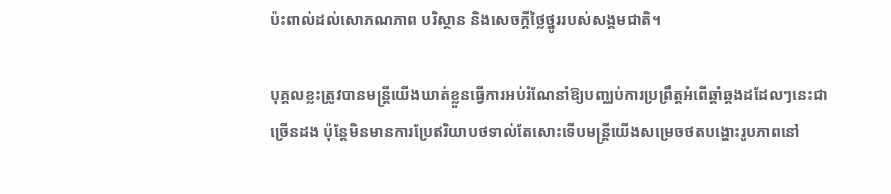ប៉ះពាល់ដល់សោភណភាព បរិស្ថាន និងសេចក្ដីថ្លៃថ្នូររបស់សង្គមជាតិ។

បុគ្គលខ្លះត្រូវបានមន្ត្រីយើងឃាត់ខ្លួនធ្វើការអប់រំណែនាំឱ្យបញ្ឈប់ការប្រព្រឹត្តអំពើឆ្គាំឆ្គងដដែលៗនេះជាច្រើនដង ប៉ុន្តែមិនមានការប្រែឥរិយាបថទាល់តែសោះទើបមន្ត្រីយើងសម្រេចថតបង្ហោះរូបភាពនៅ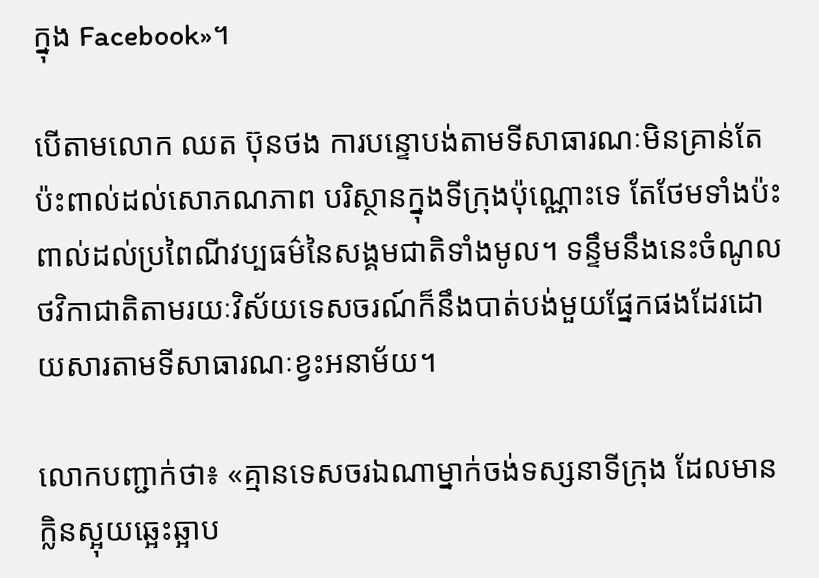ក្នុង Facebook»។

បើតាមលោក ឈត ប៊ុនថង ការបន្ទោបង់តាមទីសាធារណៈមិនគ្រាន់តែប៉ះពាល់ដល់សោភណភាព បរិស្ថានក្នុងទីក្រុងប៉ុណ្ណោះទេ តែថែមទាំងប៉ះពាល់ដល់ប្រពៃណីវប្បធម៌នៃសង្គមជាតិទាំងមូល។ ទន្ទឹមនឹងនេះចំណូលថវិកាជាតិតាមរយៈវិស័យទេសចរណ៍ក៏នឹងបាត់បង់មួយផ្នែកផងដែរដោយសារតាមទីសាធារណៈខ្វះអនាម័យ។

លោកបញ្ជាក់ថា៖ «គ្មានទេសចរឯណាម្នាក់ចង់ទស្សនាទីក្រុង ដែលមានក្លិនស្អុយឆ្អេះឆ្អាប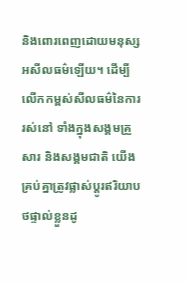និងពោរពេញដោយមនុស្សអសីលធម៌ឡើយ។ ដើម្បីលើកកម្ពស់សីលធម៌នៃការរស់នៅ ទាំងក្នុងសង្គមគ្រួសារ និងសង្គមជាតិ យើងគ្រប់គ្នាត្រូវផ្លាស់ប្ដូរឥរិយាបថផ្ទាល់ខ្លួនដូ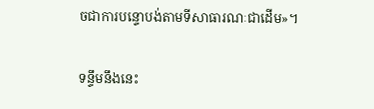ចជាការបន្ទោបង់តាមទីសាធារណៈជាដើម»។

ទន្ទឹមនឹងនេះ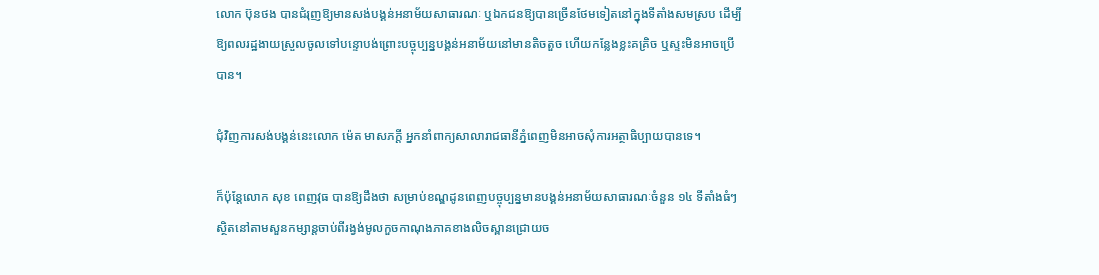លោក ប៊ុនថង បានជំរុញឱ្យមានសង់បង្គន់អនាម័យសាធារណៈ ឬឯកជនឱ្យបានច្រើនថែមទៀតនៅក្នុងទីតាំងសមស្រប ដើម្បីឱ្យពលរដ្ឋងាយស្រួលចូលទៅបន្ទោបង់ព្រោះបច្ចុប្បន្នបង្គន់អនាម័យនៅមានតិចតួច ហើយកន្លែងខ្លះគគ្រិច ឬស្ទះមិនអាចប្រើបាន។

ជុំវិញការសង់បង្គន់នេះលោក ម៉េត មាសភក្ដី អ្នកនាំពាក្យសាលារាជធានីភ្នំពេញមិនអាចសុំការអត្ថាធិប្បាយបានទេ។

ក៏ប៉ុន្តែលោក សុខ ពេញវុធ បានឱ្យដឹងថា សម្រាប់ខណ្ឌដូនពេញបច្ចុប្បន្នមានបង្គន់អនាម័យសាធារណៈចំនួន ១៤ ទីតាំងធំៗ ស្ថិតនៅតាមសួនកម្សាន្តចាប់ពីរង្វង់មូលកួចកាណុងភាគខាងលិចស្ពានជ្រោយច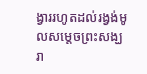ង្វាររហូតដល់រង្វង់មូលសម្ដេចព្រះសង្ឃរា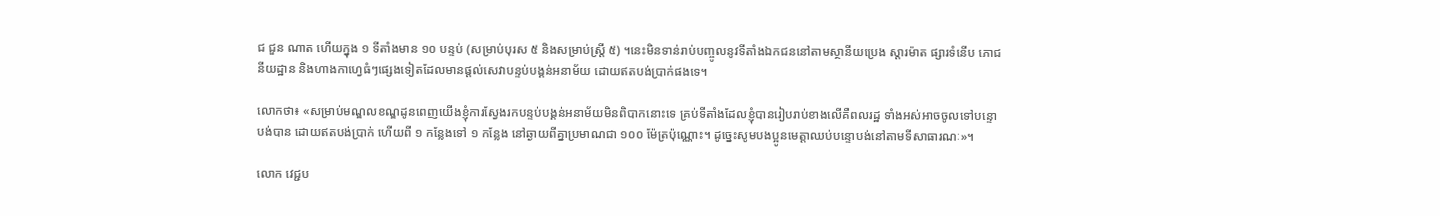ជ ជួន ណាត ហើយក្នុង ១ ទីតាំងមាន ១០ បន្ទប់ (សម្រាប់បុរស ៥ និងសម្រាប់ស្ត្រី ៥) ។នេះមិនទាន់រាប់បញ្ចូលនូវទីតាំងឯកជននៅតាមស្ថានីយប្រេង ស្តារម៉ាត ផ្សារទំនើប ភោជនីយដ្ឋាន និងហាងកាហ្វេធំៗផ្សេងទៀតដែលមានផ្ដល់សេវាបន្ទប់បង្គន់អនាម័យ ដោយឥតបង់ប្រាក់ផងទេ។

លោកថា៖ «សម្រាប់មណ្ឌលខណ្ឌដូនពេញយើងខ្ញុំការស្វែងរកបន្ទប់បង្គន់អនាម័យមិនពិបាកនោះទេ គ្រប់ទីតាំងដែលខ្ញុំបានរៀបរាប់ខាងលើគឺពលរដ្ឋ ទាំងអស់អាចចូលទៅបន្ទោបង់បាន ដោយឥតបង់ប្រាក់ ហើយពី ១ កន្លែងទៅ ១ កន្លែង នៅឆ្ងាយពីគ្នាប្រមាណជា ១០០ ម៉ែត្រប៉ុណ្ណោះ។ ដូច្នេះសូមបងប្អូនមេត្តាឈប់បន្ទោបង់នៅតាមទីសាធារណៈ»។

លោក វេជ្ជប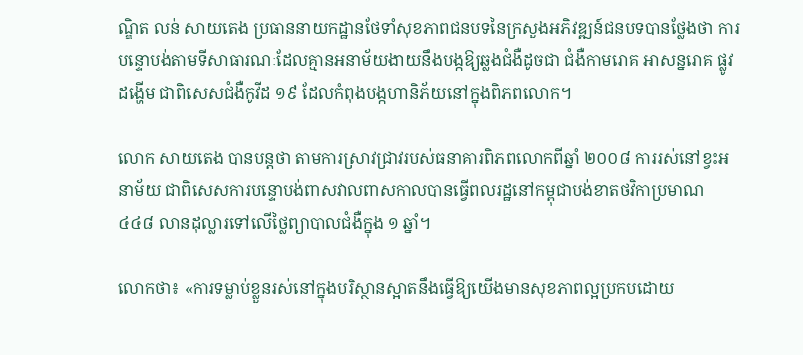ណ្ឌិត លន់ សាយតេង ប្រធាននាយកដ្ឋានថែទាំសុខភាពជនបទនៃក្រសួងអភិវឌ្ឍន៍ជនបទបានថ្លែងថា ការបន្ទោបង់តាមទីសាធារណៈដែលគ្មានអនាម័យងាយនឹងបង្កឱ្យឆ្លងជំងឺដូចជា ជំងឺកាមរោគ អាសន្នរោគ ផ្លូវដង្ហើម ជាពិសេសជំងឺកូវីដ ១៩ ដែលកំពុងបង្កហានិភ័យនៅក្នុងពិភពលោក។

លោក សាយតេង បានបន្តថា តាមការស្រាវជ្រាវរបស់ធនាគារពិភពលោកពីឆ្នាំ ២០០៨ ការរស់នៅខ្វះអនាម័យ ជាពិសេសការបន្ទោបង់ពាសវាលពាសកាលបានធ្វើពលរដ្ឋនៅកម្ពុជាបង់ខាតថវិកាប្រមាណ ៤៤៨ លានដុល្លារទៅលើថ្លៃព្យាបាលជំងឺក្នុង ១ ឆ្នាំ។

លោកថា៖ «ការទម្លាប់ខ្លួនរស់នៅក្នុងបរិស្ថានស្អាតនឹងធ្វើឱ្យយើងមានសុខភាពល្អប្រកបដោយ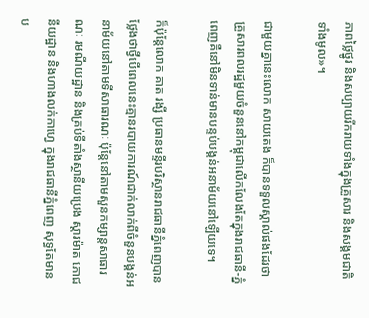ភាពថ្លៃថ្នូរ និងសប្បាយរីករាយទាំងក្នុងគ្រួសារ និងសង្គមជាតិទាំងមូល»។

ជាមួយគ្នានេះលោក សាយតេង ក៏បានទទួលស្គាល់ផងដែរថា គ្រួសារពលរដ្ឋមួយចំនួននៅកម្ពុជាលើកលែងតែក្នុងរាជធានី-ភ្នំពេញគឺនៅមិនទាន់មានបន្ទប់បង្គន់អនាម័យនៅឡើយទេ។

ក៏ប៉ុន្តែលោក គាត រង្សី ប្រធានមន្ទីរបរិស្ថានរាជធានីភ្នំពេញបានថ្លែងថាថ្វីបើពេលនេះគ្មានរបាយការណ៍ជាក់លាក់ពីចំនួនបង្គន់អនាម័យនៅតាមទីសាធារណៈ ប៉ុន្តែនៅតាមសួនកម្សាន្តសាធារណៈ រមណីយដ្ឋាន និងគ្រប់ទីតាំងស្ថានីយប្រេង ស្តារម៉ាត ភោជនីយដ្ឋាន និងហាងលក់កាហ្វេ ក្នុងរាជធានីភ្នំពេញ សុទ្ធតែមានប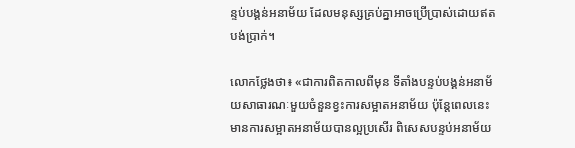ន្ទប់បង្គន់អនាម័យ ដែលមនុស្សគ្រប់គ្នាអាចប្រើប្រាស់ដោយឥតបង់ប្រាក់។

លោកថ្លែងថា៖ «ជាការពិតកាលពីមុន ទីតាំងបន្ទប់បង្គន់អនាម័យសាធារណៈមួយចំនួនខ្វះការសម្អាតអនាម័យ ប៉ុន្តែពេលនេះមានការសម្អាតអនាម័យបានល្អប្រសើរ ពិសេសបន្ទប់អនាម័យ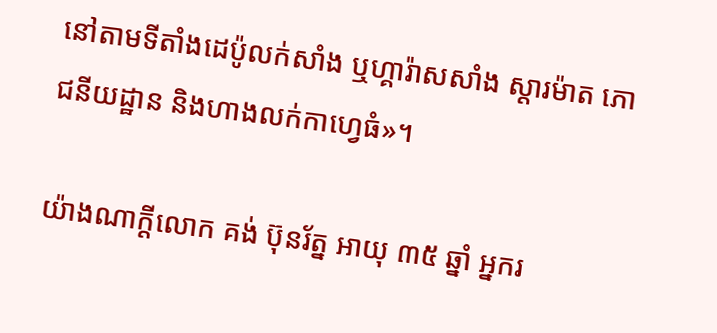នៅតាមទីតាំងដេប៉ូលក់សាំង ឬហ្គារ៉ាសសាំង ស្តារម៉ាត ភោជនីយដ្ឋាន និងហាងលក់កាហ្វេធំ»។

យ៉ាងណាក្ដីលោក គង់ ប៊ុនរ័ត្ន អាយុ ៣៥ ឆ្នាំ អ្នករ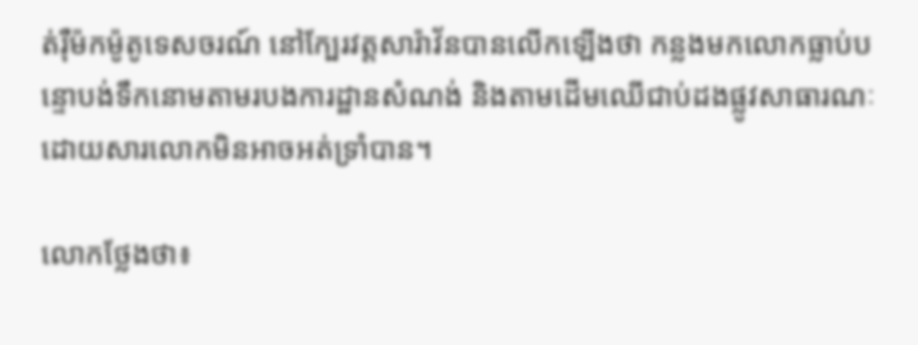ត់រ៉ឺម៉កម៉ូតូទេសចរណ៍ នៅក្បែរវត្តសារ៉ាវ័នបានលើកឡើងថា កន្លងមកលោកធ្លាប់បន្ទោបង់ទឹកនោមតាមរបងការដ្ឋានសំណង់ និងតាមដើមឈើជាប់ដងផ្លូវសាធារណៈ ដោយសារលោកមិនអាចអត់ទ្រាំបាន។

លោកថ្លែងថា៖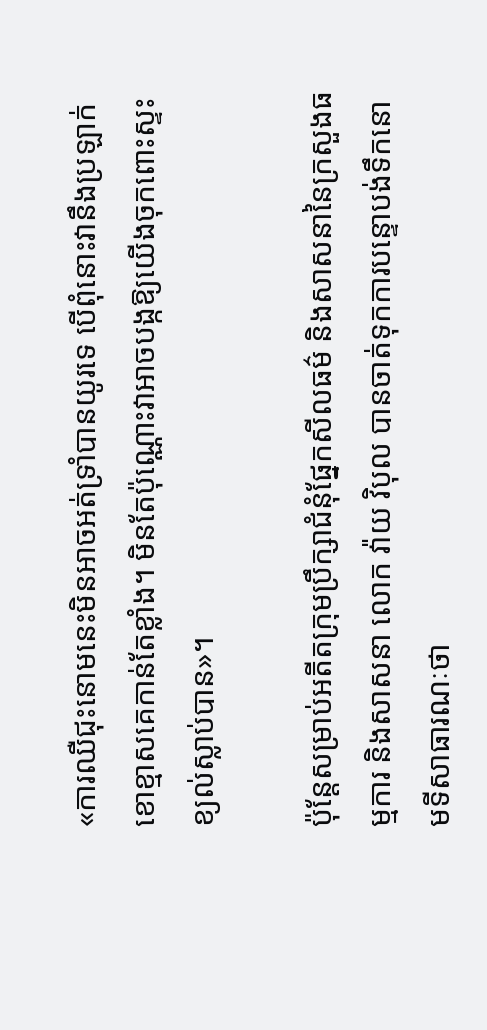«ការឈឺជុះនោមនេះមិនអាចអត់ទ្រាំបានយូរទេ បើពុំនោះវានឹងប្រឡាក់ខោខ្មាសគេកាន់តែខ្លាំង។ មិនតែប៉ុណ្ណោះវាអាចបង្កឱ្យយើងចុកពោះស្ទះខ្យល់ស្លាប់បាន»។

ប៉ុន្តែសម្រាប់អតីតក្រុមប្រឹក្សាជំនុំផ្នែកសីលធម៌ និងសាសនានៃក្រសួងធម្មការ និងសាសនា លោក វ៉ាយ វិបុល បានចាត់ទុកការបន្ទោបង់ទឹកនោមទីសាធារណៈថា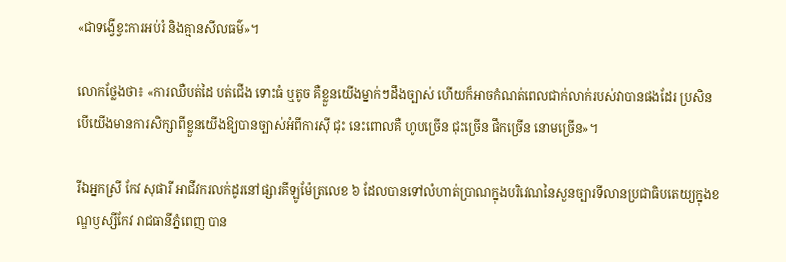«ជាទង្វើខ្វះការអប់រំ និងគ្មានសីលធម៌»។

លោកថ្លែងថា៖ «ការឈឺបត់ដៃ បត់ជើង ទោះធំ ឬតូច គឺខ្លួនយើងម្នាក់ៗដឹងច្បាស់ ហើយក៏អាចកំណត់ពេលជាក់លាក់របស់វាបានផងដែរ ប្រសិនបើយើងមានការសិក្សាពីខ្លួនយើងឱ្យបានច្បាស់អំពីការស៊ី ជុះ នេះពោលគឺ ហូបច្រើន ជុះច្រើន ផឹកច្រើន នោមច្រើន»។

រីឯអ្នកស្រី កែវ សុផារី អាជីវករលក់ដូរនៅផ្សារគីឡូម៉ែត្រលេខ ៦ ដែលបានទៅលំហាត់ប្រាណក្នុងបរិវេណនៃសួនច្បារទីលានប្រជាធិបតេយ្យក្នុងខណ្ឌឫស្សីកែវ រាជធានីភ្នំពេញ បាន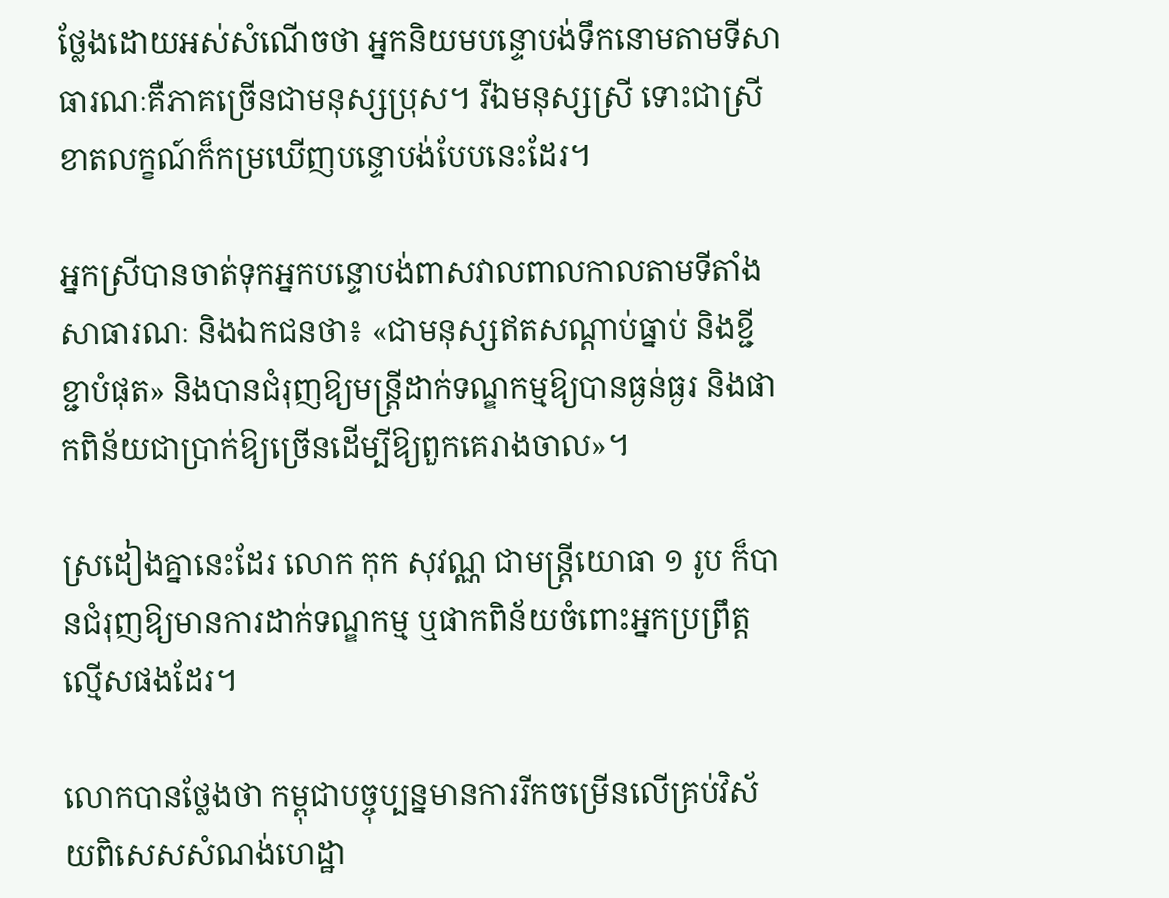ថ្លែងដោយអស់សំណើចថា អ្នកនិយមបន្ទោបង់ទឹកនោមតាមទីសាធារណៈគឺភាគច្រើនជាមនុស្សប្រុស។ រីឯមនុស្សស្រី ទោះជាស្រីខាតលក្ខណ៍ក៏កម្រឃើញបន្ទោបង់បែបនេះដែរ។

អ្នកស្រីបានចាត់ទុកអ្នកបន្ទោបង់ពាសវាលពាលកាលតាមទីតាំងសាធារណៈ និងឯកជនថា៖ «ជាមនុស្សឥតសណ្ដាប់ធ្នាប់ និងខ្ជីខ្ជាបំផុត» និងបានជំរុញឱ្យមន្ត្រីដាក់ទណ្ឌកម្មឱ្យបានធ្ងន់ធ្ងរ និងផាកពិន័យជាប្រាក់ឱ្យច្រើនដើម្បីឱ្យពួកគេរាងចាល»។

ស្រដៀងគ្នានេះដែរ លោក កុក សុវណ្ណ ជាមន្ត្រីយោធា ១ រូប ក៏បានជំរុញឱ្យមានការដាក់ទណ្ឌកម្ម ឬផាកពិន័យចំពោះអ្នកប្រព្រឹត្តល្មើសផងដែរ។

លោកបានថ្លែងថា កម្ពុជាបច្ចុប្បន្នមានការរីកចម្រើនលើគ្រប់វិស័យពិសេសសំណង់ហេដ្ឋា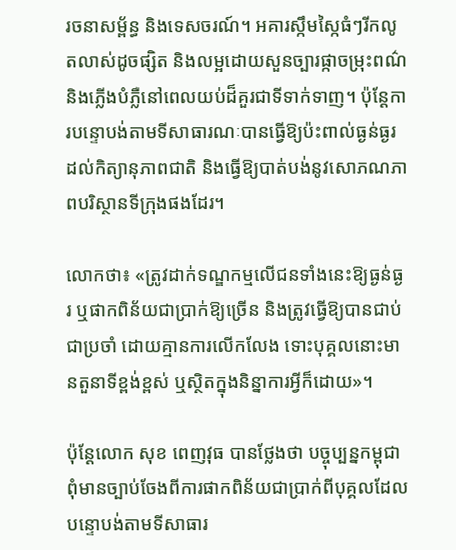រចនាសម្ព័ន្ធ និងទេសចរណ៍។ អគារស្កឹមស្កៃធំៗរីកលូតលាស់ដូចផ្សិត និងលម្អដោយសួនច្បារផ្កាចម្រុះពណ៌ និងភ្លើងបំភ្លឺនៅពេលយប់ដ៏គួរជាទីទាក់ទាញ។ ប៉ុន្តែការបន្ទោបង់តាមទីសាធារណៈបានធ្វើឱ្យប៉ះពាល់ធ្ងន់ធ្ងរដល់កិត្យានុភាពជាតិ និងធ្វើឱ្យបាត់បង់នូវសោភណភាពបរិស្ថានទីក្រុងផងដែរ។

លោកថា៖ «ត្រូវដាក់ទណ្ឌកម្មលើជនទាំងនេះឱ្យធ្ងន់ធ្ងរ ឬផាកពិន័យជាប្រាក់ឱ្យច្រើន និងត្រូវធ្វើឱ្យបានជាប់ជាប្រចាំ ដោយគ្មានការលើកលែង ទោះបុគ្គលនោះមានតួនាទីខ្ពង់ខ្ពស់ ឬស្ថិតក្នុងនិន្នាការអ្វីក៏ដោយ»។

ប៉ុន្តែលោក សុខ ពេញវុធ បានថ្លែងថា បច្ចុប្បន្នកម្ពុជាពុំមានច្បាប់ចែងពីការផាកពិន័យជាប្រាក់ពីបុគ្គលដែលបន្ទោបង់តាមទីសាធារ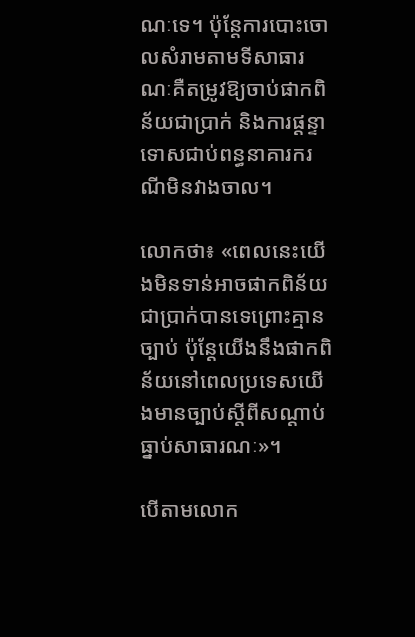ណៈទេ។ ប៉ុន្តែការបោះចោលសំរាមតាមទីសាធារណៈគឺតម្រូវឱ្យចាប់ផាកពិន័យជាប្រាក់ និងការផ្ដន្ទាទោសជាប់ពន្ធនាគារករណីមិនវាងចាល។

លោកថា៖ «ពេលនេះយើងមិនទាន់អាចផាកពិន័យជាប្រាក់បានទេព្រោះគ្មានច្បាប់ ប៉ុន្តែយើងនឹងផាកពិន័យនៅពេលប្រទេសយើងមានច្បាប់ស្ដីពីសណ្ដាប់ធ្នាប់សាធារណៈ»។

បើតាមលោក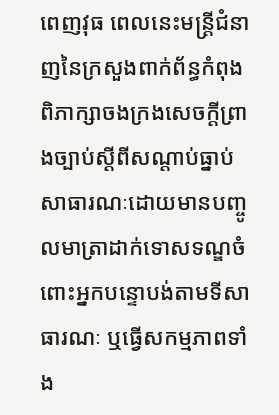ពេញវុធ ពេលនេះមន្ត្រីជំនាញនៃក្រសួងពាក់ព័ន្ធកំពុងពិភាក្សាចងក្រងសេចក្ដីព្រាងច្បាប់ស្ដីពីសណ្ដាប់ធ្នាប់សាធារណៈដោយមានបញ្ចូលមាត្រាដាក់ទោសទណ្ឌចំពោះអ្នកបន្ទោបង់តាមទីសាធារណៈ ឬធ្វើសកម្មភាពទាំង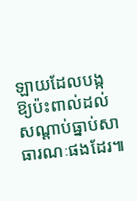ឡាយដែលបង្កឱ្យប៉ះពាល់ដល់សណ្ដាប់ធ្នាប់សាធារណៈផងដែរ៕